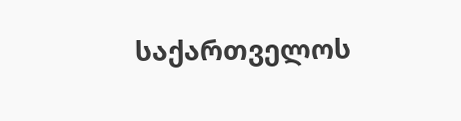საქართველოს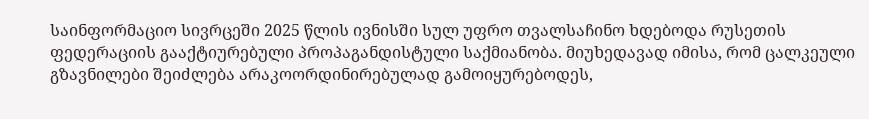საინფორმაციო სივრცეში 2025 წლის ივნისში სულ უფრო თვალსაჩინო ხდებოდა რუსეთის ფედერაციის გააქტიურებული პროპაგანდისტული საქმიანობა. მიუხედავად იმისა, რომ ცალკეული გზავნილები შეიძლება არაკოორდინირებულად გამოიყურებოდეს,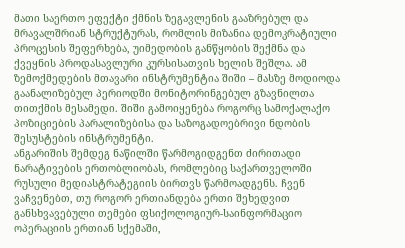მათი საერთო ეფექტი ქმნის ზეგავლენის გააზრებულ და მრავალშრიან სტრუქტურას, რომლის მიზანია დემოკრატიული პროცესის შეფერხება, უიმედობის განწყობის შექმნა და ქვეყნის პროდასავლური კურსისათვის ხელის შეშლა. ამ ზემოქმედების მთავარი ინსტრუმენტია შიში – მასზე მოდიოდა გაანალიზებულ პერიოდში მონიტორინგებულ გზავნილთა თითქმის მესამედი. შიში გამოიყენება როგორც სამოქალაქო პოზიციების პარალიზებისა და საზოგადოებრივი ნდობის შესუსტების ინსტრუმენტი.
ანგარიშის შემდეგ ნაწილში წარმოგიდგენთ ძირითადი ნარატივების ერთობლიობას, რომლებიც საქართველოში რუსული მედიასტრატეგიის ბირთვს წარმოადგენს. ჩვენ ვაჩვენებთ, თუ როგორ ერთიანდება ერთი შეხედვით განსხვავებული თემები ფსიქოლოგიურ-საინფორმაციო ოპერაციის ერთიან სქემაში,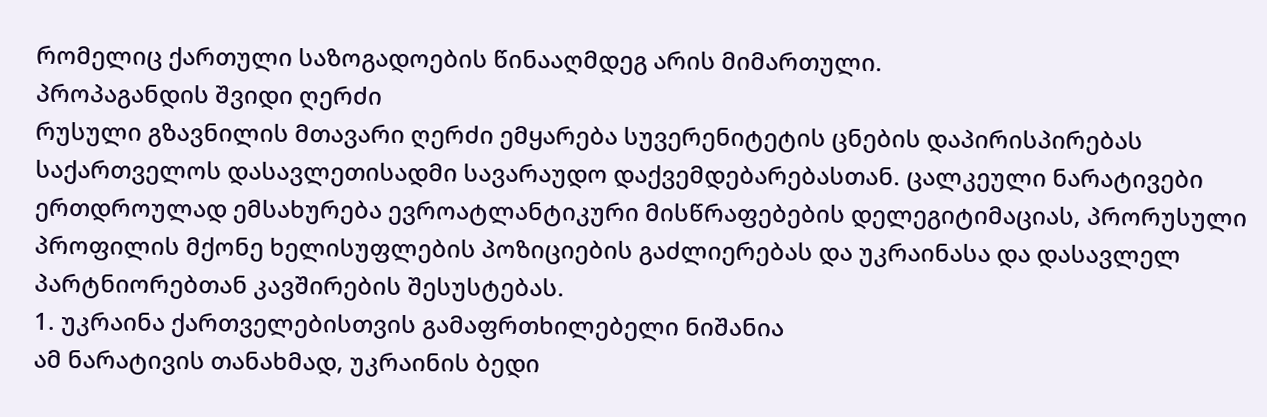რომელიც ქართული საზოგადოების წინააღმდეგ არის მიმართული.
პროპაგანდის შვიდი ღერძი
რუსული გზავნილის მთავარი ღერძი ემყარება სუვერენიტეტის ცნების დაპირისპირებას საქართველოს დასავლეთისადმი სავარაუდო დაქვემდებარებასთან. ცალკეული ნარატივები ერთდროულად ემსახურება ევროატლანტიკური მისწრაფებების დელეგიტიმაციას, პრორუსული პროფილის მქონე ხელისუფლების პოზიციების გაძლიერებას და უკრაინასა და დასავლელ პარტნიორებთან კავშირების შესუსტებას.
1. უკრაინა ქართველებისთვის გამაფრთხილებელი ნიშანია
ამ ნარატივის თანახმად, უკრაინის ბედი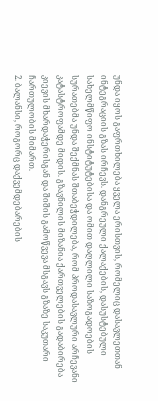უნდა იყოს გაფრთხილება ყველა ერისთვის, რომელიც დასავლეთთან ინტეგრაციის გზას ირჩევს. დანგრეული ქალაქების, დასუსტებული სახელმწიფო ინსტიტუტებისა და ომით დაღლილი საზოგადოების სურათებმა უნდა შექმნას შთაბეჭდილება, რომ პროდასავლური არჩევანი კატასტროფამდე მიდის. გზავნილის მიზანია ქართველების გადაბირება კიევის მხარდაჭერისგან და შიშის გამოწვევა მსგავს გზაზე საკუთარი ჩართულობის მიმართ.
2. ბალანსი, როგორც დაქვემდებარების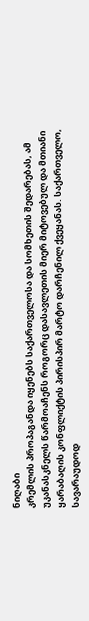ნიღაბი
კრემლის პროპაგანდა იყენებს საქართველოსა და სომხეთის შედარებას, ამ უკანასკნელს წარმოაჩენს როგორც დასავლეთის მიერ მიტოვებულ და მთიანი ყარაბაღის კონფლიქტის პირისპირ მარტო დარჩენილ ქვეყანას. საქართველო, სავარაუდოდ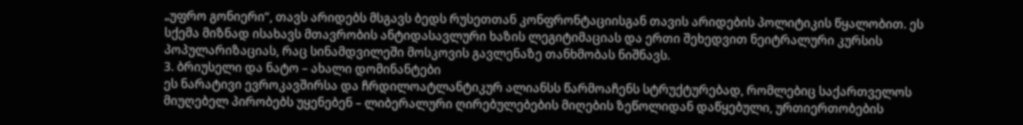„უფრო გონიერი“, თავს არიდებს მსგავს ბედს რუსეთთან კონფრონტაციისგან თავის არიდების პოლიტიკის წყალობით. ეს სქემა მიზნად ისახავს მთავრობის ანტიდასავლური ხაზის ლეგიტიმაციას და ერთი შეხედვით ნეიტრალური კურსის პოპულარიზაციას, რაც სინამდვილეში მოსკოვის გავლენაზე თანხმობას ნიშნავს.
3. ბრიუსელი და ნატო – ახალი დომინანტები
ეს ნარატივი ევროკავშირსა და ჩრდილოატლანტიკურ ალიანსს წარმოაჩენს სტრუქტურებად, რომლებიც საქართველოს მიუღებელ პირობებს უყენებენ – ლიბერალური ღირებულებების მიღების ზეწოლიდან დაწყებული, ურთიერთობების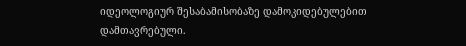იდეოლოგიურ შესაბამისობაზე დამოკიდებულებით დამთავრებული.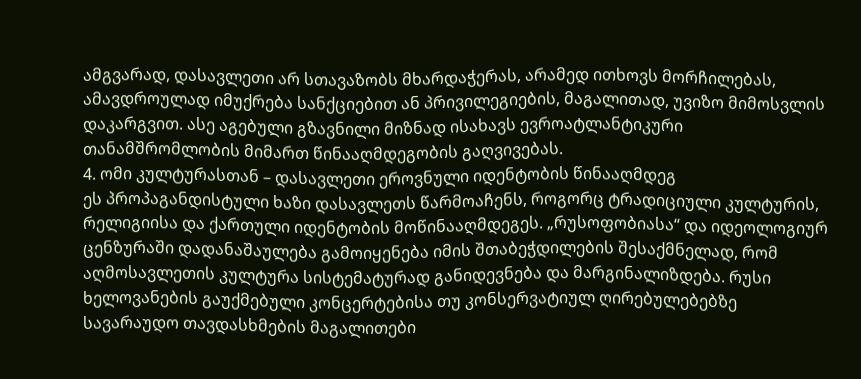ამგვარად, დასავლეთი არ სთავაზობს მხარდაჭერას, არამედ ითხოვს მორჩილებას, ამავდროულად იმუქრება სანქციებით ან პრივილეგიების, მაგალითად, უვიზო მიმოსვლის დაკარგვით. ასე აგებული გზავნილი მიზნად ისახავს ევროატლანტიკური თანამშრომლობის მიმართ წინააღმდეგობის გაღვივებას.
4. ომი კულტურასთან – დასავლეთი ეროვნული იდენტობის წინააღმდეგ
ეს პროპაგანდისტული ხაზი დასავლეთს წარმოაჩენს, როგორც ტრადიციული კულტურის, რელიგიისა და ქართული იდენტობის მოწინააღმდეგეს. „რუსოფობიასა“ და იდეოლოგიურ ცენზურაში დადანაშაულება გამოიყენება იმის შთაბეჭდილების შესაქმნელად, რომ აღმოსავლეთის კულტურა სისტემატურად განიდევნება და მარგინალიზდება. რუსი ხელოვანების გაუქმებული კონცერტებისა თუ კონსერვატიულ ღირებულებებზე სავარაუდო თავდასხმების მაგალითები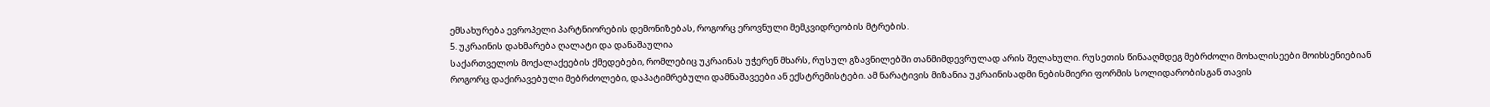ემსახურება ევროპელი პარტნიორების დემონიზებას, როგორც ეროვნული მემკვიდრეობის მტრების.
5. უკრაინის დახმარება ღალატი და დანაშაულია
საქართველოს მოქალაქეების ქმედებები, რომლებიც უკრაინას უჭერენ მხარს, რუსულ გზავნილებში თანმიმდევრულად არის შელახული. რუსეთის წინააღმდეგ მებრძოლი მოხალისეები მოიხსენიებიან როგორც დაქირავებული მებრძოლები, დაპატიმრებული დამნაშავეები ან ექსტრემისტები. ამ ნარატივის მიზანია უკრაინისადმი ნებისმიერი ფორმის სოლიდარობისგან თავის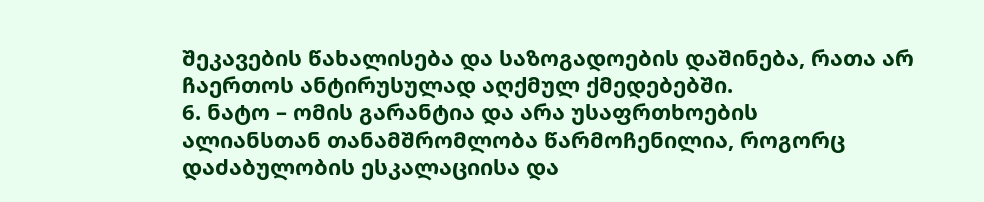შეკავების წახალისება და საზოგადოების დაშინება, რათა არ ჩაერთოს ანტირუსულად აღქმულ ქმედებებში.
6. ნატო – ომის გარანტია და არა უსაფრთხოების
ალიანსთან თანამშრომლობა წარმოჩენილია, როგორც დაძაბულობის ესკალაციისა და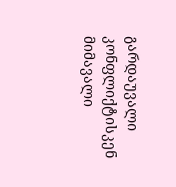გარდაუვალი კონფლიქტისკენ მიმავალი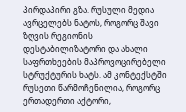პირდაპირი გზა. რუსული მედია ავრცელებს ნატოს, როგორც შავი ზღვის რეგიონის დესტაბილიზატორი და ახალი საფრთხეების მაპროვოცირებელი სტრუქტურის ხატს. ამ კონტექსტში რუსეთი წარმოჩენილია, როგორც ერთადერთი აქტორი,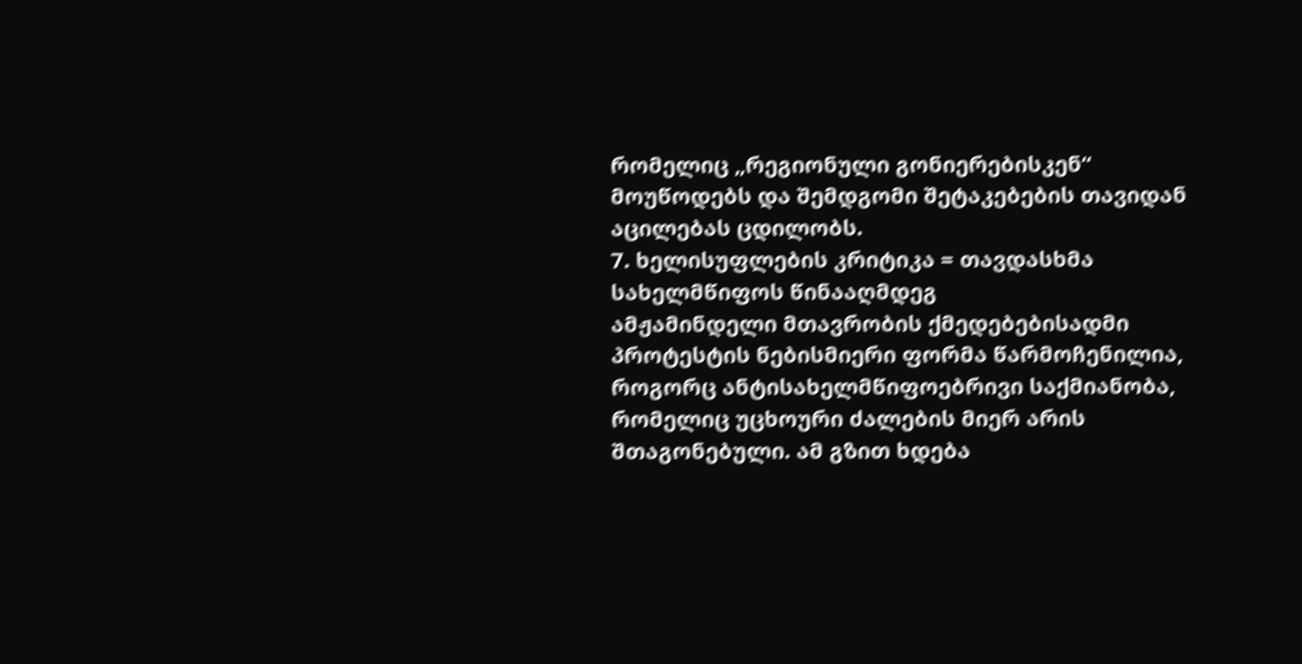რომელიც „რეგიონული გონიერებისკენ“ მოუწოდებს და შემდგომი შეტაკებების თავიდან აცილებას ცდილობს.
7. ხელისუფლების კრიტიკა = თავდასხმა სახელმწიფოს წინააღმდეგ
ამჟამინდელი მთავრობის ქმედებებისადმი პროტესტის ნებისმიერი ფორმა წარმოჩენილია, როგორც ანტისახელმწიფოებრივი საქმიანობა, რომელიც უცხოური ძალების მიერ არის შთაგონებული. ამ გზით ხდება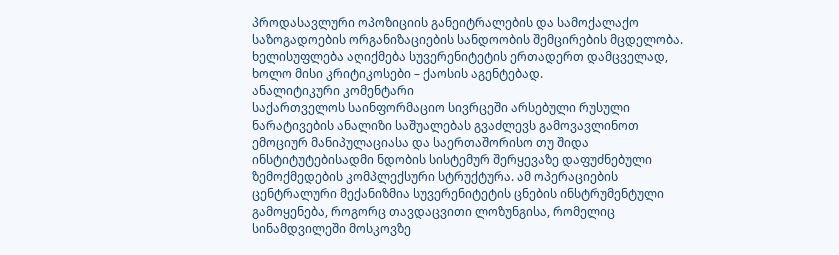პროდასავლური ოპოზიციის განეიტრალების და სამოქალაქო საზოგადოების ორგანიზაციების სანდოობის შემცირების მცდელობა. ხელისუფლება აღიქმება სუვერენიტეტის ერთადერთ დამცველად, ხოლო მისი კრიტიკოსები – ქაოსის აგენტებად.
ანალიტიკური კომენტარი
საქართველოს საინფორმაციო სივრცეში არსებული რუსული ნარატივების ანალიზი საშუალებას გვაძლევს გამოვავლინოთ ემოციურ მანიპულაციასა და საერთაშორისო თუ შიდა ინსტიტუტებისადმი ნდობის სისტემურ შერყევაზე დაფუძნებული ზემოქმედების კომპლექსური სტრუქტურა. ამ ოპერაციების ცენტრალური მექანიზმია სუვერენიტეტის ცნების ინსტრუმენტული გამოყენება, როგორც თავდაცვითი ლოზუნგისა, რომელიც სინამდვილეში მოსკოვზე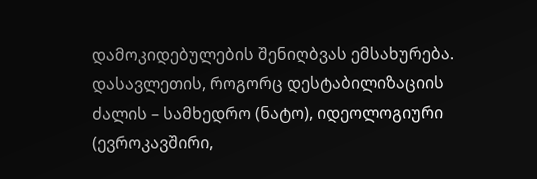დამოკიდებულების შენიღბვას ემსახურება.
დასავლეთის, როგორც დესტაბილიზაციის ძალის – სამხედრო (ნატო), იდეოლოგიური (ევროკავშირი,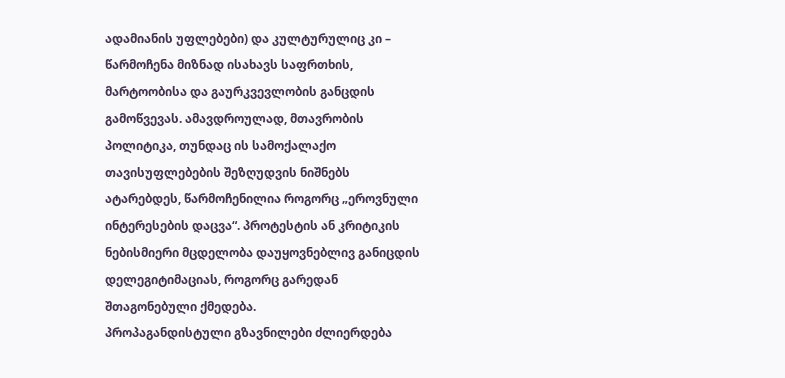ადამიანის უფლებები) და კულტურულიც კი – წარმოჩენა მიზნად ისახავს საფრთხის, მარტოობისა და გაურკვევლობის განცდის გამოწვევას. ამავდროულად, მთავრობის პოლიტიკა, თუნდაც ის სამოქალაქო თავისუფლებების შეზღუდვის ნიშნებს ატარებდეს, წარმოჩენილია როგორც „ეროვნული ინტერესების დაცვა“. პროტესტის ან კრიტიკის ნებისმიერი მცდელობა დაუყოვნებლივ განიცდის დელეგიტიმაციას, როგორც გარედან შთაგონებული ქმედება.
პროპაგანდისტული გზავნილები ძლიერდება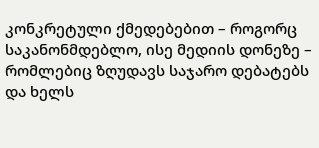კონკრეტული ქმედებებით – როგორც საკანონმდებლო, ისე მედიის დონეზე – რომლებიც ზღუდავს საჯარო დებატებს და ხელს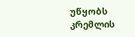უწყობს კრემლის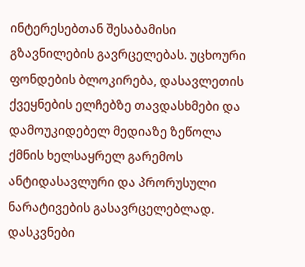ინტერესებთან შესაბამისი გზავნილების გავრცელებას. უცხოური ფონდების ბლოკირება, დასავლეთის ქვეყნების ელჩებზე თავდასხმები და დამოუკიდებელ მედიაზე ზეწოლა ქმნის ხელსაყრელ გარემოს ანტიდასავლური და პრორუსული ნარატივების გასავრცელებლად.
დასკვნები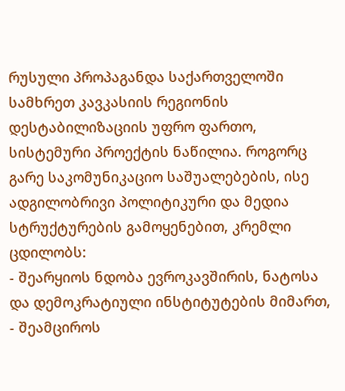რუსული პროპაგანდა საქართველოში სამხრეთ კავკასიის რეგიონის დესტაბილიზაციის უფრო ფართო, სისტემური პროექტის ნაწილია. როგორც გარე საკომუნიკაციო საშუალებების, ისე ადგილობრივი პოლიტიკური და მედია სტრუქტურების გამოყენებით, კრემლი ცდილობს:
- შეარყიოს ნდობა ევროკავშირის, ნატოსა და დემოკრატიული ინსტიტუტების მიმართ,
- შეამციროს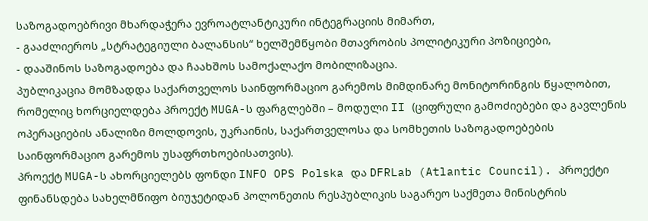საზოგადოებრივი მხარდაჭერა ევროატლანტიკური ინტეგრაციის მიმართ,
- გააძლიეროს „სტრატეგიული ბალანსის“ ხელშემწყობი მთავრობის პოლიტიკური პოზიციები,
- დააშინოს საზოგადოება და ჩაახშოს სამოქალაქო მობილიზაცია.
პუბლიკაცია მომზადდა საქართველოს საინფორმაციო გარემოს მიმდინარე მონიტორინგის წყალობით, რომელიც ხორციელდება პროექტ MUGA-ს ფარგლებში – მოდული II (ციფრული გამოძიებები და გავლენის ოპერაციების ანალიზი მოლდოვის, უკრაინის, საქართველოსა და სომხეთის საზოგადოებების საინფორმაციო გარემოს უსაფრთხოებისათვის).
პროექტ MUGA-ს ახორციელებს ფონდი INFO OPS Polska და DFRLab (Atlantic Council). პროექტი ფინანსდება სახელმწიფო ბიუჯეტიდან პოლონეთის რესპუბლიკის საგარეო საქმეთა მინისტრის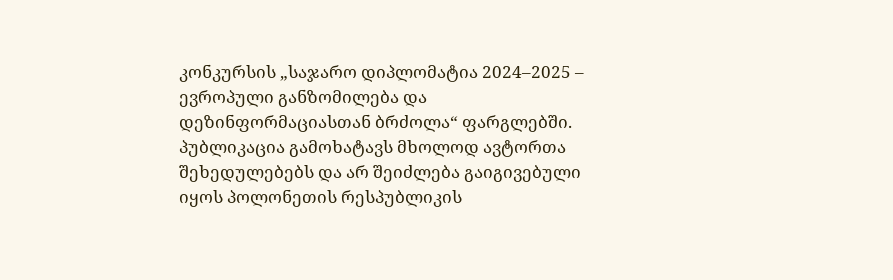კონკურსის „საჯარო დიპლომატია 2024–2025 – ევროპული განზომილება და დეზინფორმაციასთან ბრძოლა“ ფარგლებში. პუბლიკაცია გამოხატავს მხოლოდ ავტორთა შეხედულებებს და არ შეიძლება გაიგივებული იყოს პოლონეთის რესპუბლიკის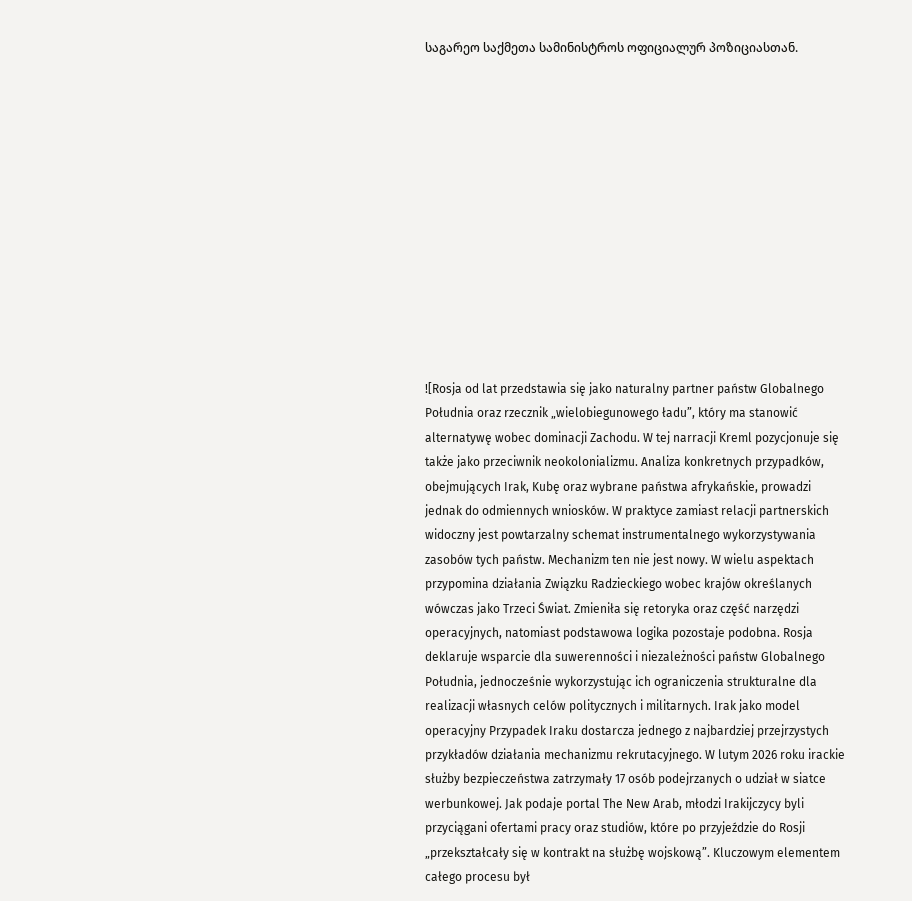საგარეო საქმეთა სამინისტროს ოფიციალურ პოზიციასთან.













![Rosja od lat przedstawia się jako naturalny partner państw Globalnego Południa oraz rzecznik „wielobiegunowego ładu”, który ma stanowić alternatywę wobec dominacji Zachodu. W tej narracji Kreml pozycjonuje się także jako przeciwnik neokolonializmu. Analiza konkretnych przypadków, obejmujących Irak, Kubę oraz wybrane państwa afrykańskie, prowadzi jednak do odmiennych wniosków. W praktyce zamiast relacji partnerskich widoczny jest powtarzalny schemat instrumentalnego wykorzystywania zasobów tych państw. Mechanizm ten nie jest nowy. W wielu aspektach przypomina działania Związku Radzieckiego wobec krajów określanych wówczas jako Trzeci Świat. Zmieniła się retoryka oraz część narzędzi operacyjnych, natomiast podstawowa logika pozostaje podobna. Rosja deklaruje wsparcie dla suwerenności i niezależności państw Globalnego Południa, jednocześnie wykorzystując ich ograniczenia strukturalne dla realizacji własnych celów politycznych i militarnych. Irak jako model operacyjny Przypadek Iraku dostarcza jednego z najbardziej przejrzystych przykładów działania mechanizmu rekrutacyjnego. W lutym 2026 roku irackie służby bezpieczeństwa zatrzymały 17 osób podejrzanych o udział w siatce werbunkowej. Jak podaje portal The New Arab, młodzi Irakijczycy byli przyciągani ofertami pracy oraz studiów, które po przyjeździe do Rosji „przekształcały się w kontrakt na służbę wojskową”. Kluczowym elementem całego procesu był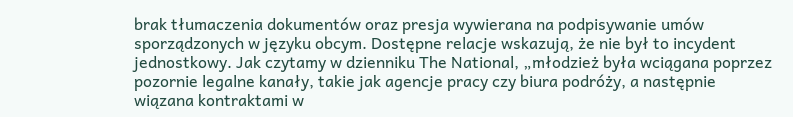brak tłumaczenia dokumentów oraz presja wywierana na podpisywanie umów sporządzonych w języku obcym. Dostępne relacje wskazują, że nie był to incydent jednostkowy. Jak czytamy w dzienniku The National, „młodzież była wciągana poprzez pozornie legalne kanały, takie jak agencje pracy czy biura podróży, a następnie wiązana kontraktami w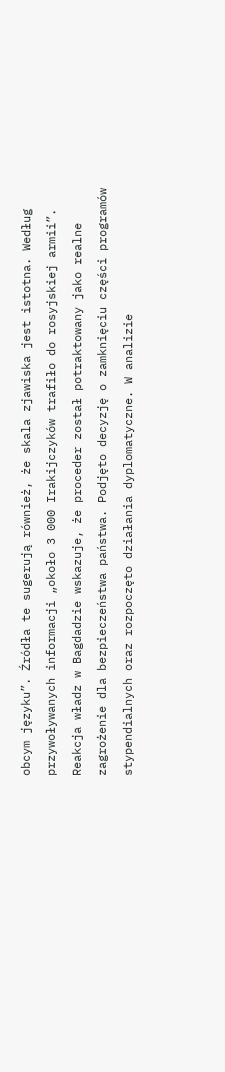obcym języku”. Źródła te sugerują również, że skala zjawiska jest istotna. Według przywoływanych informacji „około 3 000 Irakijczyków trafiło do rosyjskiej armii”. Reakcja władz w Bagdadzie wskazuje, że proceder został potraktowany jako realne zagrożenie dla bezpieczeństwa państwa. Podjęto decyzję o zamknięciu części programów stypendialnych oraz rozpoczęto działania dyplomatyczne. W analizie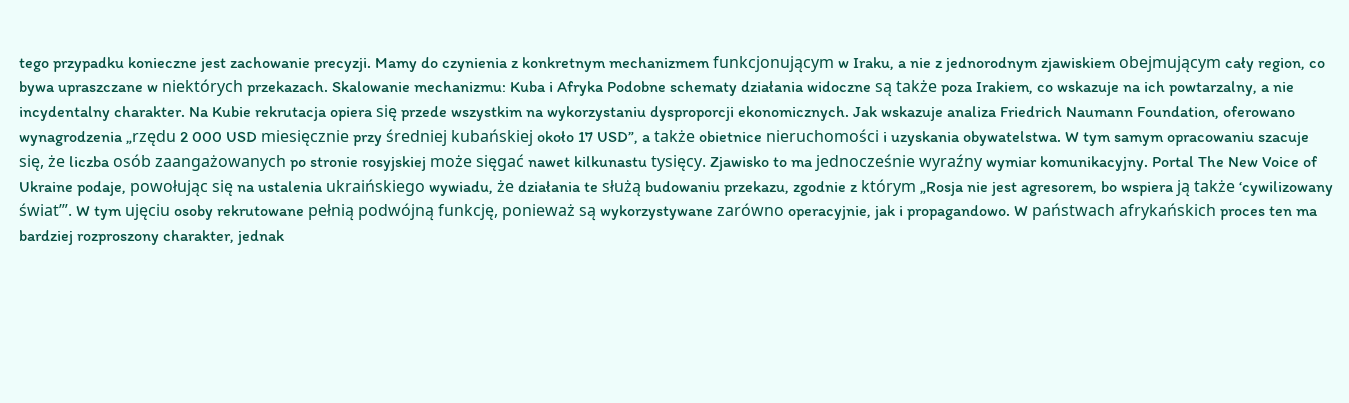tego przypadku konieczne jest zachowanie precyzji. Mamy do czynienia z konkretnym mechanizmem funkcjonującym w Iraku, a nie z jednorodnym zjawiskiem obejmującym cały region, co bywa upraszczane w niektórych przekazach. Skalowanie mechanizmu: Kuba i Afryka Podobne schematy działania widoczne są także poza Irakiem, co wskazuje na ich powtarzalny, a nie incydentalny charakter. Na Kubie rekrutacja opiera się przede wszystkim na wykorzystaniu dysproporcji ekonomicznych. Jak wskazuje analiza Friedrich Naumann Foundation, oferowano wynagrodzenia „rzędu 2 000 USD miesięcznie przy średniej kubańskiej około 17 USD”, a także obietnice nieruchomości i uzyskania obywatelstwa. W tym samym opracowaniu szacuje się, że liczba osób zaangażowanych po stronie rosyjskiej może sięgać nawet kilkunastu tysięcy. Zjawisko to ma jednocześnie wyraźny wymiar komunikacyjny. Portal The New Voice of Ukraine podaje, powołując się na ustalenia ukraińskiego wywiadu, że działania te służą budowaniu przekazu, zgodnie z którym „Rosja nie jest agresorem, bo wspiera ją także ‘cywilizowany świat’”. W tym ujęciu osoby rekrutowane pełnią podwójną funkcję, ponieważ są wykorzystywane zarówno operacyjnie, jak i propagandowo. W państwach afrykańskich proces ten ma bardziej rozproszony charakter, jednak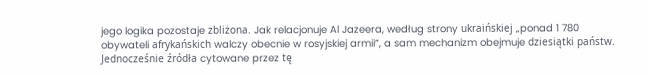jego logika pozostaje zbliżona. Jak relacjonuje Al Jazeera, według strony ukraińskiej „ponad 1 780 obywateli afrykańskich walczy obecnie w rosyjskiej armii”, a sam mechanizm obejmuje dziesiątki państw. Jednocześnie źródła cytowane przez tę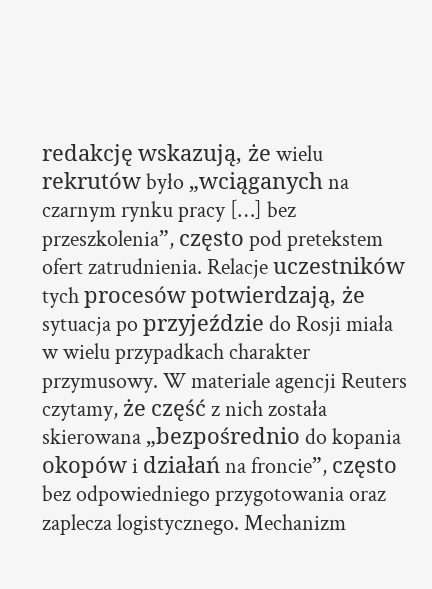redakcję wskazują, że wielu rekrutów było „wciąganych na czarnym rynku pracy […] bez przeszkolenia”, często pod pretekstem ofert zatrudnienia. Relacje uczestników tych procesów potwierdzają, że sytuacja po przyjeździe do Rosji miała w wielu przypadkach charakter przymusowy. W materiale agencji Reuters czytamy, że część z nich została skierowana „bezpośrednio do kopania okopów i działań na froncie”, często bez odpowiedniego przygotowania oraz zaplecza logistycznego. Mechanizm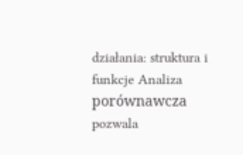działania: struktura i funkcje Analiza porównawcza pozwala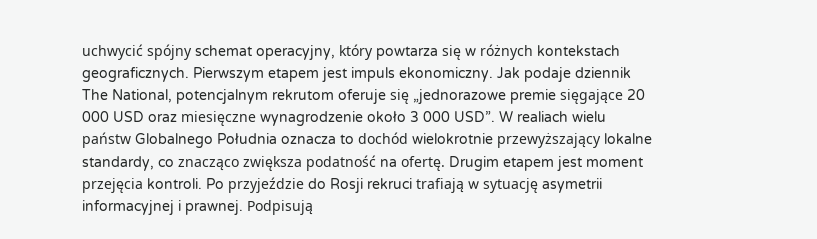uchwycić spójny schemat operacyjny, który powtarza się w różnych kontekstach geograficznych. Pierwszym etapem jest impuls ekonomiczny. Jak podaje dziennik The National, potencjalnym rekrutom oferuje się „jednorazowe premie sięgające 20 000 USD oraz miesięczne wynagrodzenie około 3 000 USD”. W realiach wielu państw Globalnego Południa oznacza to dochód wielokrotnie przewyższający lokalne standardy, co znacząco zwiększa podatność na ofertę. Drugim etapem jest moment przejęcia kontroli. Po przyjeździe do Rosji rekruci trafiają w sytuację asymetrii informacyjnej i prawnej. Podpisują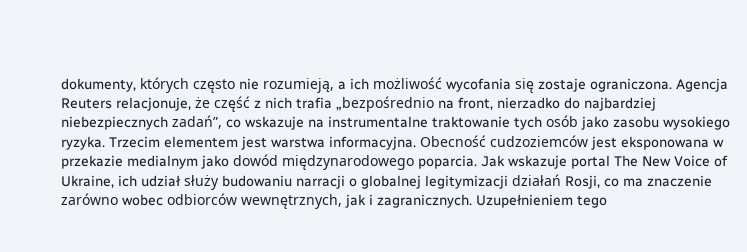dokumenty, których często nie rozumieją, a ich możliwość wycofania się zostaje ograniczona. Agencja Reuters relacjonuje, że część z nich trafia „bezpośrednio na front, nierzadko do najbardziej niebezpiecznych zadań”, co wskazuje na instrumentalne traktowanie tych osób jako zasobu wysokiego ryzyka. Trzecim elementem jest warstwa informacyjna. Obecność cudzoziemców jest eksponowana w przekazie medialnym jako dowód międzynarodowego poparcia. Jak wskazuje portal The New Voice of Ukraine, ich udział służy budowaniu narracji o globalnej legitymizacji działań Rosji, co ma znaczenie zarówno wobec odbiorców wewnętrznych, jak i zagranicznych. Uzupełnieniem tego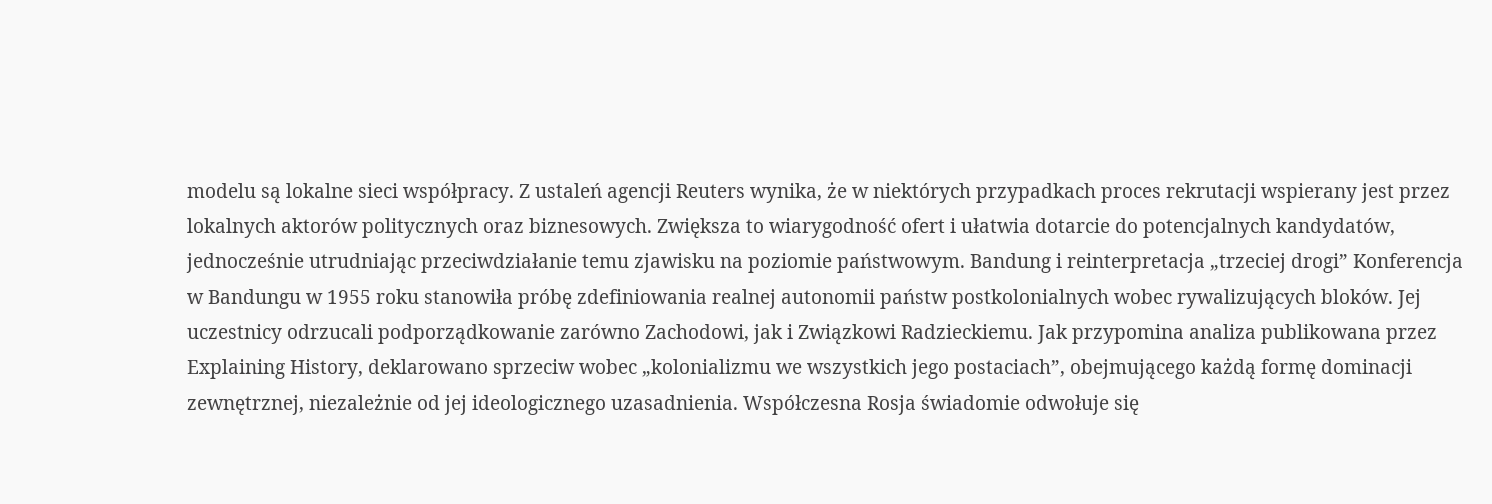modelu są lokalne sieci współpracy. Z ustaleń agencji Reuters wynika, że w niektórych przypadkach proces rekrutacji wspierany jest przez lokalnych aktorów politycznych oraz biznesowych. Zwiększa to wiarygodność ofert i ułatwia dotarcie do potencjalnych kandydatów, jednocześnie utrudniając przeciwdziałanie temu zjawisku na poziomie państwowym. Bandung i reinterpretacja „trzeciej drogi” Konferencja w Bandungu w 1955 roku stanowiła próbę zdefiniowania realnej autonomii państw postkolonialnych wobec rywalizujących bloków. Jej uczestnicy odrzucali podporządkowanie zarówno Zachodowi, jak i Związkowi Radzieckiemu. Jak przypomina analiza publikowana przez Explaining History, deklarowano sprzeciw wobec „kolonializmu we wszystkich jego postaciach”, obejmującego każdą formę dominacji zewnętrznej, niezależnie od jej ideologicznego uzasadnienia. Współczesna Rosja świadomie odwołuje się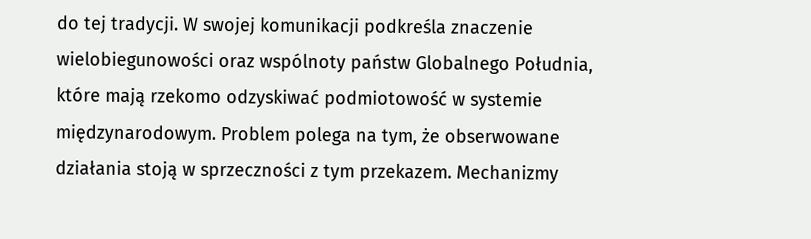do tej tradycji. W swojej komunikacji podkreśla znaczenie wielobiegunowości oraz wspólnoty państw Globalnego Południa, które mają rzekomo odzyskiwać podmiotowość w systemie międzynarodowym. Problem polega na tym, że obserwowane działania stoją w sprzeczności z tym przekazem. Mechanizmy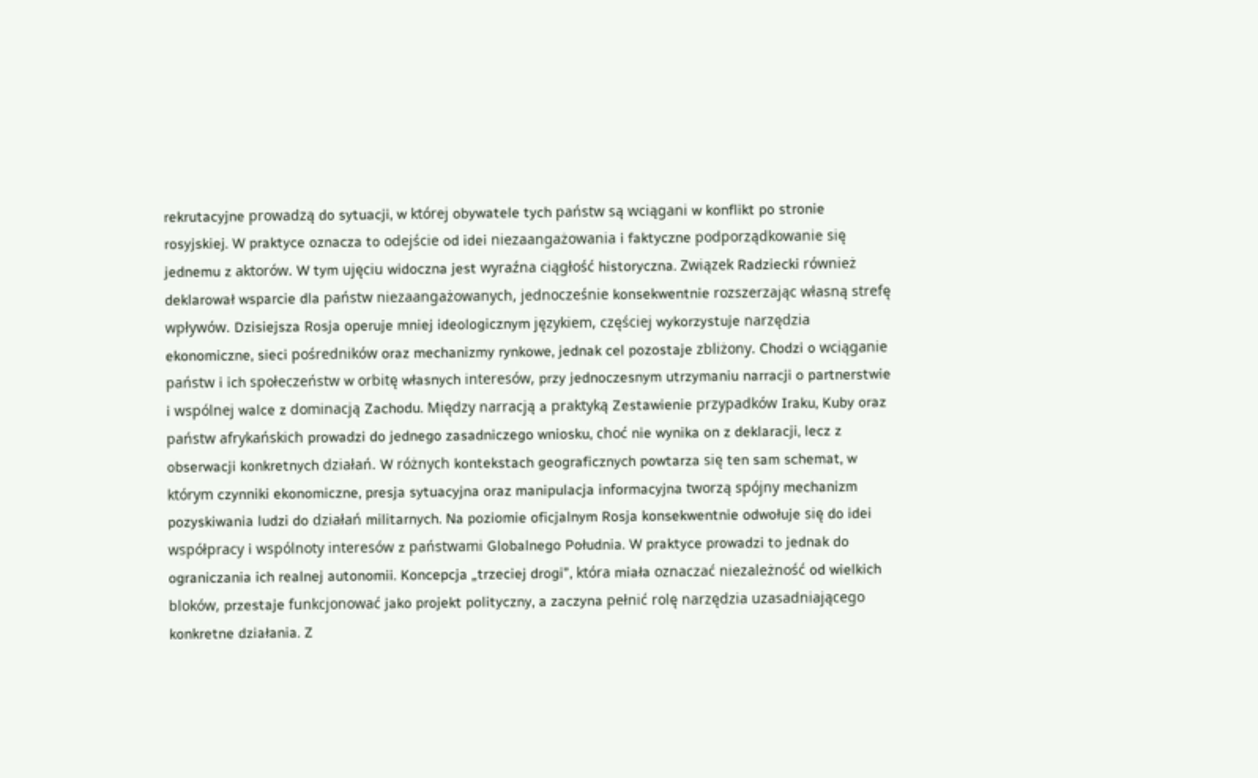rekrutacyjne prowadzą do sytuacji, w której obywatele tych państw są wciągani w konflikt po stronie rosyjskiej. W praktyce oznacza to odejście od idei niezaangażowania i faktyczne podporządkowanie się jednemu z aktorów. W tym ujęciu widoczna jest wyraźna ciągłość historyczna. Związek Radziecki również deklarował wsparcie dla państw niezaangażowanych, jednocześnie konsekwentnie rozszerzając własną strefę wpływów. Dzisiejsza Rosja operuje mniej ideologicznym językiem, częściej wykorzystuje narzędzia ekonomiczne, sieci pośredników oraz mechanizmy rynkowe, jednak cel pozostaje zbliżony. Chodzi o wciąganie państw i ich społeczeństw w orbitę własnych interesów, przy jednoczesnym utrzymaniu narracji o partnerstwie i wspólnej walce z dominacją Zachodu. Między narracją a praktyką Zestawienie przypadków Iraku, Kuby oraz państw afrykańskich prowadzi do jednego zasadniczego wniosku, choć nie wynika on z deklaracji, lecz z obserwacji konkretnych działań. W różnych kontekstach geograficznych powtarza się ten sam schemat, w którym czynniki ekonomiczne, presja sytuacyjna oraz manipulacja informacyjna tworzą spójny mechanizm pozyskiwania ludzi do działań militarnych. Na poziomie oficjalnym Rosja konsekwentnie odwołuje się do idei współpracy i wspólnoty interesów z państwami Globalnego Południa. W praktyce prowadzi to jednak do ograniczania ich realnej autonomii. Koncepcja „trzeciej drogi”, która miała oznaczać niezależność od wielkich bloków, przestaje funkcjonować jako projekt polityczny, a zaczyna pełnić rolę narzędzia uzasadniającego konkretne działania. Z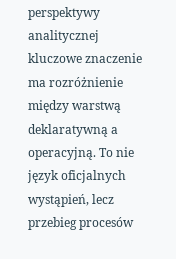perspektywy analitycznej kluczowe znaczenie ma rozróżnienie między warstwą deklaratywną a operacyjną. To nie język oficjalnych wystąpień, lecz przebieg procesów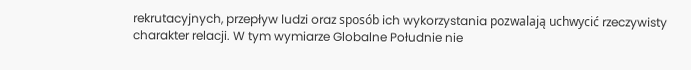rekrutacyjnych, przepływ ludzi oraz sposób ich wykorzystania pozwalają uchwycić rzeczywisty charakter relacji. W tym wymiarze Globalne Południe nie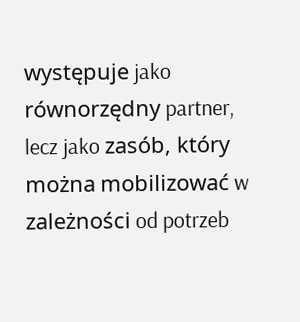występuje jako równorzędny partner, lecz jako zasób, który można mobilizować w zależności od potrzeb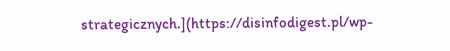strategicznych.](https://disinfodigest.pl/wp-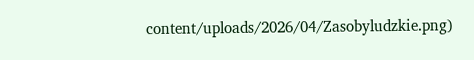content/uploads/2026/04/Zasobyludzkie.png)